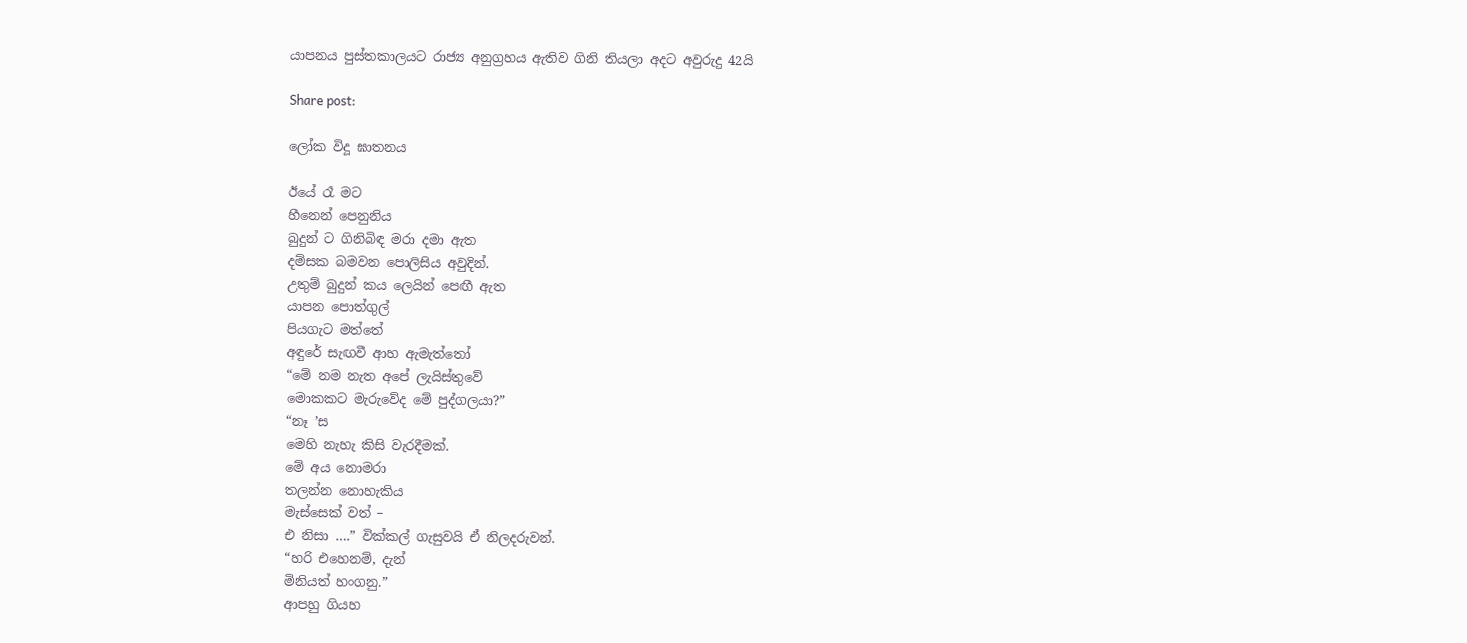යාපනය පුස්තකාලයට රාජ්‍ය අනුග්‍රහය ඇතිව ගිනි තියලා අදට අවුරුදු 42යි

Share post:

ලෝක විදූ ඝාතනය

ඊයේ රෑ මට
හීනෙන් පෙනුනිය
බුදුන් ට ගිනිබිඳ මරා දමා ඇත
දම්සක බමවන පොලිසිය අවුදින්.
උතුම් බුදුන් කය ලෙයින් පෙඟී ඇත
යාපන පොත්ගුල්
පියගැට මත්තේ
අඳුරේ සැඟවී ආහ ඇමැත්තෝ
“මේ නම නැත අපේ ලැයිස්තුවේ
මොකකට මැරුවේද මේ පුද්ගලයා?”
“නෑ ’ස
මෙහි නැහැ කිසි වැරදීමක්.
මේ අය නොමරා
තලන්න නොහැකිය
මැස්සෙක් වත් –
එ නිසා ….” වික්කල් ගැසුවයි ඒ නිලදරුවන්.
“හරි එහෙනම්, දැන්
මිනියත් හංගනු.”
ආපහු ගියහ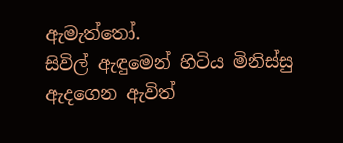ඇමැත්තෝ.
සිවිල් ඇඳුමෙන් හිටිය මිනිස්සු
ඇදගෙන ඇවිත්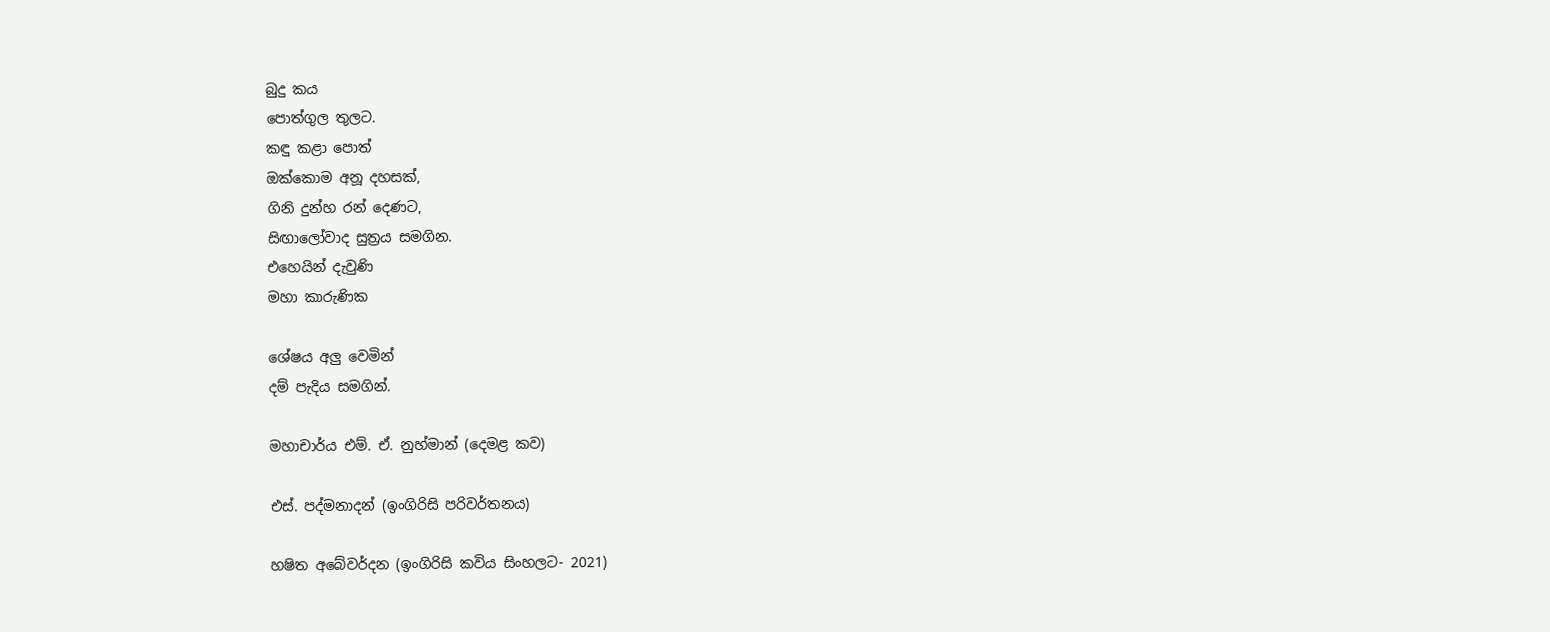බුදු කය
පොත්ගුල තුලට.
කඳු කළා පොත්
ඔක්කොම අනූ දහසක්,
ගිනි දුන්හ රන් දෙණට,
සිඟාලෝවාද සුත්‍රය සමගින.
එහෙයින් දැවුණි
මහා කාරුණික

ශේෂය අලු වෙමින්
දම් පැදිය සමගින්.

මහාචාර්ය එම්. ඒ. නුහ්මාන් (දෙමළ කව)

එස්. පද්මනාදන් (ඉංගිරිසි පරිවර්තනය)

හෂිත අබේවර්දන (ඉංගිරිසි කවිය සිංහලට- 2021)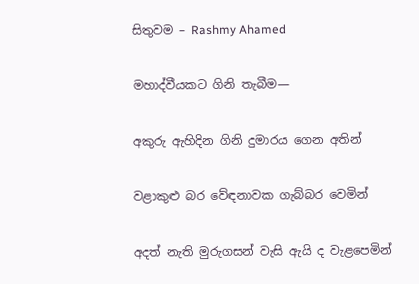සිතුවම – Rashmy Ahamed

මහාද්වීයකට ගිනි තැබීම—

අකුරු ඇහිදින ගිනි දුමාරය ගෙන අතින්

වළාකුළු බර වේඳනාවක ගැබ්බර වෙමින්

අදත් නැති මුරුගසන් වැසි ඇයි ද වැළපෙමින්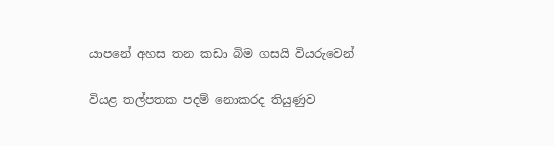යාපනේ අහස තන කඩා බිම ගසයි වියරුවෙන්

වියළ තල්පතක පදම් නොකරද තියුණුව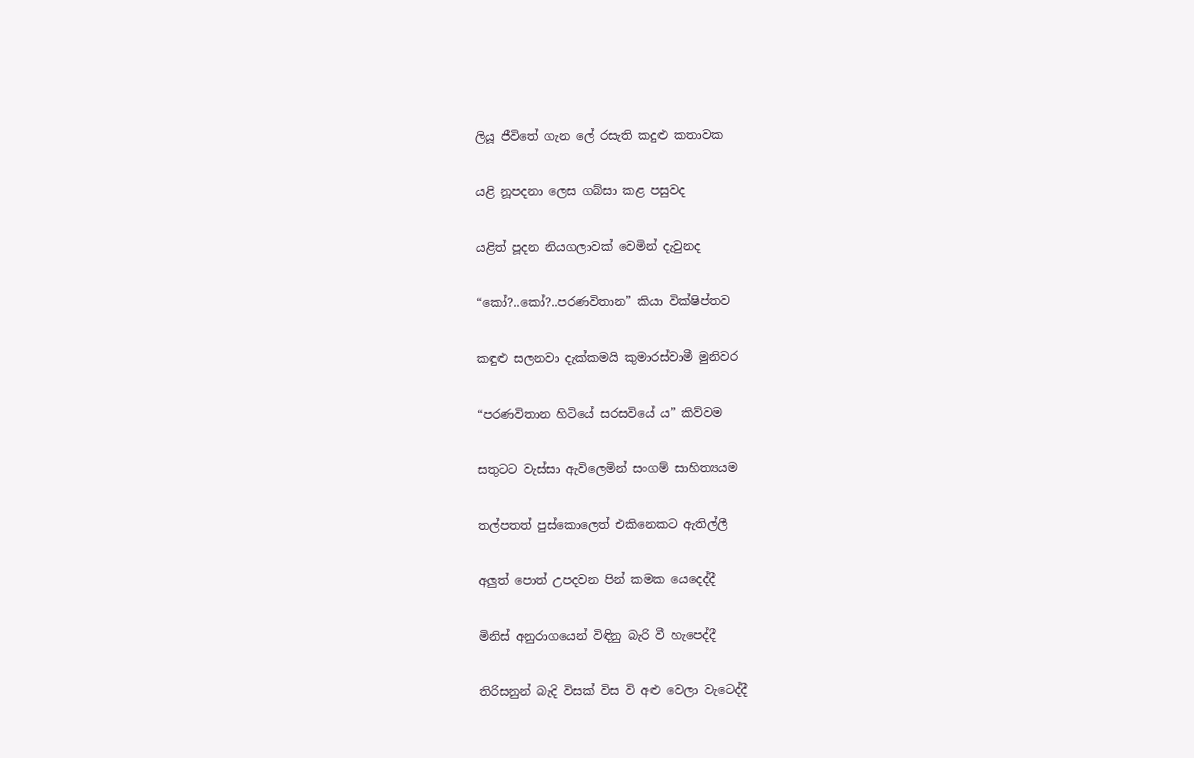ලියූ ජීවිතේ ගැන ලේ රසැති කදුළු කතාවක

යළි නූපදනා ලෙස ගබ්සා කළ පසුවද

යළිත් පූදන නියගලාවක් වෙමින් දැවුනද

“කෝ?..කෝ?..පරණවිතාන” කියා වික්ෂිප්තව

කඳුළු සලනවා දැක්කමයි කුමාරස්වාමී මුනිවර

“පරණවිතාන හිටියේ සරසවියේ ය” කිව්වම

සතුටට වැස්සා ඇවිලෙමින් සංගම් සාහිත්‍යයම

තල්පතත් පුස්කොලෙත් එකිනෙකට ඇතිල්ලී

අලුත් පොත් උපදවන පින් කමක යෙදෙද්දී

මිනිස් අනුරාගයෙන් විඳිනු බැරි වී හැපෙද්දී

තිරිසනුන් බැදි විසක් විස වි අළු වෙලා වැටෙද්දී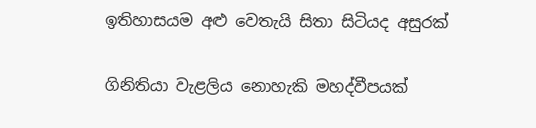ඉතිහාසයම අළු වෙතැයි සිතා සිටියද අසුරක්

ගිනිතියා වැළලිය නොහැකි මහද්වීපයක්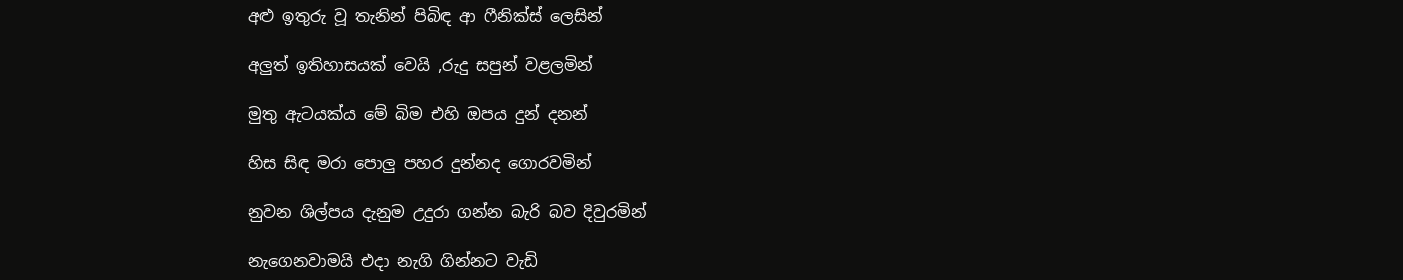අළු ඉතුරු වූ තැනින් පිබිඳ ආ ෆීනික්ස් ලෙසින්

අලුත් ඉතිහාසයක් වෙයි ,රුදු සපුන් වළලමින්

මුතු ඇටයක්ය මේ බිම එහි ඔපය දුන් දනන්

හිස සිඳ මරා පොලු පහර දුන්නද ගොරවමින්

නුවන ශිල්පය දැනුම උදුරා ගන්න බැරි බව දිවුරමින්

නැගෙනවාමයි එදා නැගි ගින්නට වැඩි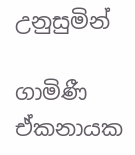උනුසුමින්

ගාමිණී ඒකනායක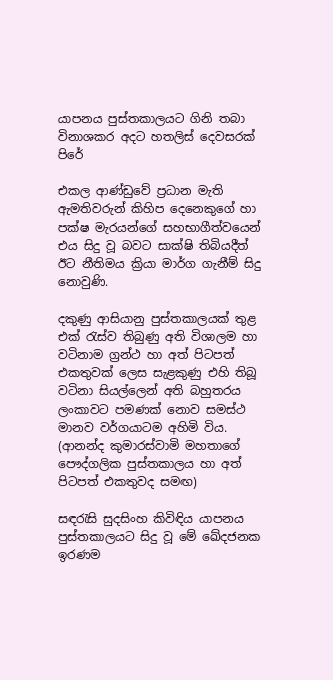යාපනය පුස්තකාලයට ගිනි තබා විනාශකර අදට හතලිස් දෙවසරක් පිරේ

එකල ආණ්ඩුවේ ප්‍රධාන මැති ඇමතිවරුන් කිහිප දෙනෙකුගේ හා පක්ෂ මැරයන්ගේ සහභාගීත්වයෙන් එය සිදු වූ බවට සාක්ෂි තිබියදීත් ඊට නීතිමය ක්‍රියා මාර්ග ගැනීම් සිදු නොවුණි.

දකුණු ආසියානු පුස්‍තකාලයක් තුළ එක්‍ රැස්ව තිබුණු අති විශාලම හා වටිනාම ග්‍රන්ථ හා අත් පිටපත් එකතුවක් ලෙස සැළකුණු එහි තිබූ වටිනා සියල්ලෙන් අති බහුතරය ලංකාවට පමණක් නොව සමස්ථ මානව වර්ගයාටම අහිමි විය. (ආනන්ද කුමාරස්වාමි මහතාගේ පෞද්ගලික පුස්තකාලය හා අත් පිටපත් එකතුවද සමඟ)

සඳරැසි සුදසිංහ කිවිඳිය යාපනය පුස්තකාලයට සිදු වූ මේ ඛේදජනක ඉරණම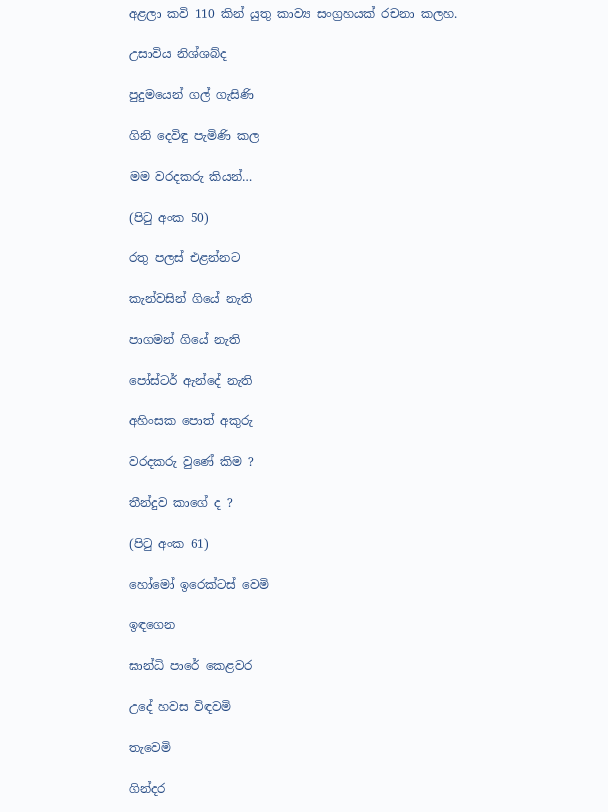අළලා කවි 110 කින් යුතු කාව්‍ය සංග්‍රහයක් රචනා කලහ.

උසාවිය නිශ්ශබ්ද

පුදුමයෙන් ගල් ගැසිණි

ගිනි දෙවිඳු පැමිණි කල

මම වරදකරු කියන්…

(පිටු අංක 50)

රතු පලස් එළන්නට

කැන්වසින් ගියේ නැති

පාගමන් ගියේ නැති

පෝස්ටර් ඇන්දේ නැති

අහිංසක පොත් අකුරු

වරදකරු වුණේ කිම ?

තීන්දුව කාගේ ද ?

(පිටු අංක 61)

හෝමෝ ඉරෙක්ටස් වෙමි

ඉඳගෙන

ඝාන්ධි පාරේ කෙළවර

උදේ හවස විඳවමි

තැවෙමි

ගින්දර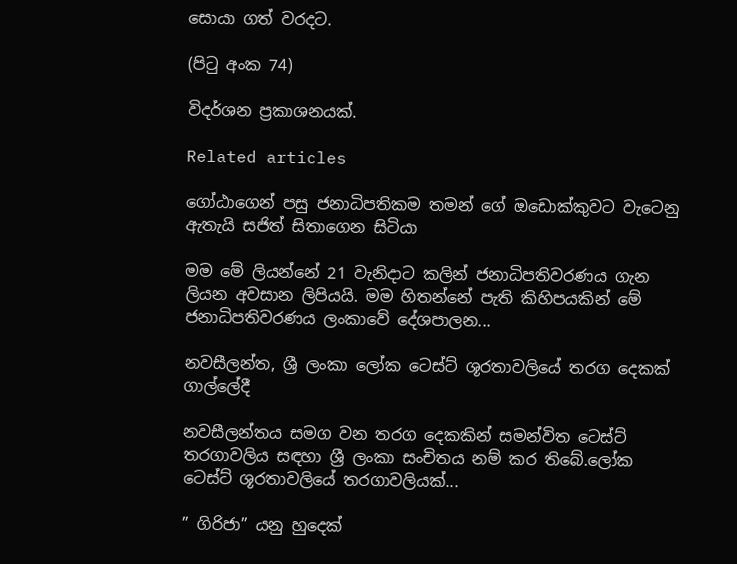සොයා ගත් වරදට.

(පිටු අංක 74)

විදර්ශන ප්‍රකාශනයක්.

Related articles

ගෝඨාගෙන් පසු ජනාධිපතිකම තමන් ගේ ඔඩොක්කුවට වැටෙනු ඇතැයි සජිත් සිතාගෙන සිටියා

මම මේ ලියන්නේ 21 වැනිදාට කලින් ජනාධිපතිවරණය ගැන ලියන අවසාන ලිපියයි. මම හිතන්නේ පැති කිහිපයකින් මේ ජනාධිපතිවරණය ලංකාවේ දේශපාලන...

නවසීලන්ත, ශ්‍රී ලංකා ලෝක ටෙස්ට් ශූරතාවලියේ තරග දෙකක් ගාල්ලේදී

නවසීලන්තය සමග වන තරග දෙකකින් සමන්විත ටෙස්ට් තරගාවලිය සඳහා ශ්‍රී ලංකා සංචිතය නම් කර තිබේ.ලෝක ටෙස්ට් ශූරතාවලියේ තරගාවලියක්...

” ගිරිජා” යනු හුදෙක්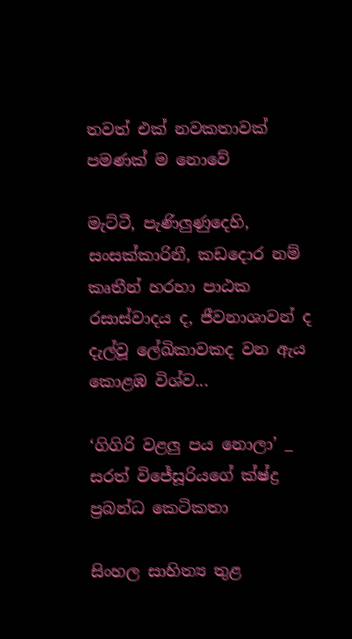තවත් එක් නවකතාවක් පමණක් ම නොවේ

මැට්ටී, පැණිලුණුදෙහි, සංසක්කාරිනී, කඩදොර නම් කෘතීන් හරහා පාඨක රසාස්වාදය ද, ජීවනාශාවන් ද දැල්වූ ලේඛිකාවකද වන ඇය කොළඹ විශ්ව...

‘ගිගිරි වළලු පය නොලා’ _ සරත් විජේසූරියගේ ක්ෂ්ද්‍ර ප්‍රබන්ධ කෙටිකතා

සිංහල සාහිත්‍ය තුළ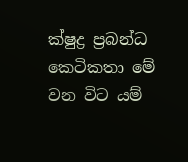ක්ෂුද්‍ර ප්‍රබන්ධ කෙටිකතා මේ වන විට යම්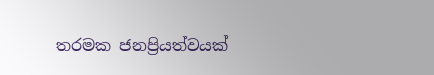තරමක ජනප්‍රියත්වයක්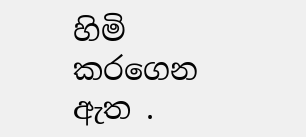හිමි කරගෙන ඇත .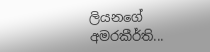ලියනගේ අමරකීර්ති...